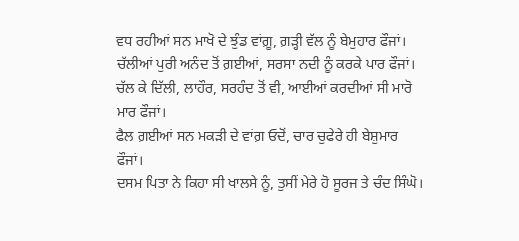ਵਧ ਰਹੀਆਂ ਸਨ ਮਾਖੋ ਦੇ ਝੁੰਡ ਵਾਂਗ਼ੂ, ਗ਼ੜ੍ਹੀ ਵੱਲ ਨੂੰ ਬੇਮੁਹਾਰ ਫੌਜਾਂ।
ਚੱਲੀਆਂ ਪੁਰੀ ਅਨੰਦ ਤੋਂ ਗ਼ਈਆਂ, ਸਰਸਾ ਨਦੀ ਨੂੰ ਕਰਕੇ ਪਾਰ ਫੌਜਾਂ।
ਚੱਲ ਕੇ ਦਿੱਲੀ, ਲਾਹੌਰ, ਸਰਹੰਦ ਤੋਂ ਵੀ, ਆਈਆਂ ਕਰਦੀਆਂ ਸੀ ਮਾਰੋ ਮਾਰ ਫੌਜਾਂ।
ਫੈਲ ਗ਼ਈਆਂ ਸਨ ਮਕੜੀ ਦੇ ਵਾਂਗ਼ ਓਦੋਂ, ਚਾਰ ਚੁਫੇਰੇ ਹੀ ਬੇਸ਼ੁਮਾਰ ਫੌਜਾਂ।
ਦਸਮ ਪਿਤਾ ਨੇ ਕਿਹਾ ਸੀ ਖਾਲਸੇ ਨੂੰ, ਤੁਸੀਂ ਮੇਰੇ ਹੋ ਸੂਰਜ ਤੇ ਚੰਦ ਸਿੰਘੋ।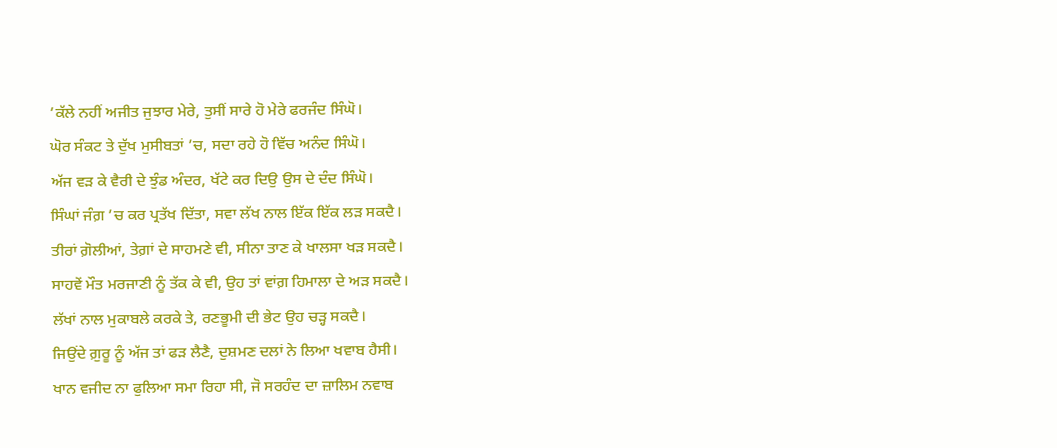’ਕੱਲੇ ਨਹੀਂ ਅਜੀਤ ਜੁਝਾਰ ਮੇਰੇ, ਤੁਸੀਂ ਸਾਰੇ ਹੋ ਮੇਰੇ ਫਰਜੰਦ ਸਿੰਘੋ।
ਘੋਰ ਸੰਕਟ ਤੇ ਦੁੱਖ ਮੁਸੀਬਤਾਂ ’ਚ, ਸਦਾ ਰਹੇ ਹੋ ਵਿੱਚ ਅਨੰਦ ਸਿੰਘੋ।
ਅੱਜ ਵੜ ਕੇ ਵੈਰੀ ਦੇ ਝੁੰਡ ਅੰਦਰ, ਖੱਟੇ ਕਰ ਦਿਉ ਉਸ ਦੇ ਦੰਦ ਸਿੰਘੋ।
ਸਿੰਘਾਂ ਜੰਗ਼ ’ਚ ਕਰ ਪ੍ਰਤੱਖ ਦਿੱਤਾ, ਸਵਾ ਲੱਖ ਨਾਲ ਇੱਕ ਇੱਕ ਲੜ ਸਕਦੈ।
ਤੀਰਾਂ ਗ਼ੋਲੀਆਂ, ਤੇਗ਼ਾਂ ਦੇ ਸਾਹਮਣੇ ਵੀ, ਸੀਨਾ ਤਾਣ ਕੇ ਖਾਲਸਾ ਖੜ ਸਕਦੈ।
ਸਾਹਵੇਂ ਮੌਤ ਮਰਜਾਣੀ ਨੂੰ ਤੱਕ ਕੇ ਵੀ, ਉਹ ਤਾਂ ਵਾਂਗ਼ ਹਿਮਾਲਾ ਦੇ ਅੜ ਸਕਦੈ।
ਲੱਖਾਂ ਨਾਲ ਮੁਕਾਬਲੇ ਕਰਕੇ ਤੇ, ਰਣਭੂਮੀ ਦੀ ਭੇਟ ਉਹ ਚੜ੍ਹ ਸਕਦੈ।
ਜਿਉਂਦੇ ਗ਼ੁਰੂ ਨੂੰ ਅੱਜ ਤਾਂ ਫੜ ਲੈਣੈ, ਦੁਸ਼ਮਣ ਦਲਾਂ ਨੇ ਲਿਆ ਖਵਾਬ ਹੈਸੀ।
ਖਾਨ ਵਜੀਦ ਨਾ ਫੁਲਿਆ ਸਮਾ ਰਿਹਾ ਸੀ, ਜੋ ਸਰਹੰਦ ਦਾ ਜ਼ਾਲਿਮ ਨਵਾਬ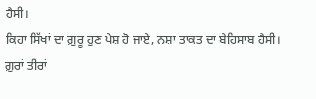ਹੈਸੀ।
ਕਿਹਾ ਸਿੱਖਾਂ ਦਾ ਗ਼ੁਰੂ ਹੁਣ ਪੇਸ਼ ਹੋ ਜਾਏ, ਨਸ਼ਾ ਤਾਕਤ ਦਾ ਬੇਹਿਸਾਬ ਹੈਸੀ।
ਗ਼ੁਰਾਂ ਤੀਰਾਂ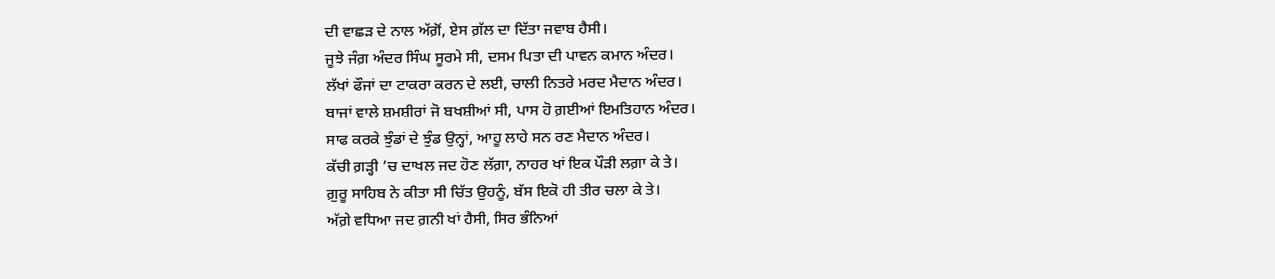ਦੀ ਵਾਛੜ ਦੇ ਨਾਲ ਅੱਗ਼ੋਂ, ਏਸ ਗ਼ੱਲ ਦਾ ਦਿੱਤਾ ਜਵਾਬ ਹੈਸੀ।
ਜੂਝੇ ਜੰਗ਼ ਅੰਦਰ ਸਿੰਘ ਸੂਰਮੇ ਸੀ, ਦਸਮ ਪਿਤਾ ਦੀ ਪਾਵਨ ਕਮਾਨ ਅੰਦਰ।
ਲੱਖਾਂ ਫੌਜਾਂ ਦਾ ਟਾਕਰਾ ਕਰਨ ਦੇ ਲਈ, ਚਾਲੀ ਨਿਤਰੇ ਮਰਦ ਮੈਦਾਨ ਅੰਦਰ।
ਬਾਜਾਂ ਵਾਲੇ ਸ਼ਮਸ਼ੀਰਾਂ ਜੋ ਬਖਸ਼ੀਆਂ ਸੀ, ਪਾਸ ਹੋ ਗ਼ਈਆਂ ਇਮਤਿਹਾਨ ਅੰਦਰ।
ਸਾਫ ਕਰਕੇ ਝੁੰਡਾਂ ਦੇ ਝੁੰਡ ਉਨ੍ਹਾਂ, ਆਹੂ ਲਾਹੇ ਸਨ ਰਣ ਮੈਦਾਨ ਅੰਦਰ।
ਕੱਚੀ ਗ਼ੜ੍ਹੀ ’ਚ ਦਾਖਲ ਜਦ ਹੋਣ ਲੱਗ਼ਾ, ਨਾਹਰ ਖਾਂ ਇਕ ਪੌੜੀ ਲਗ਼ਾ ਕੇ ਤੇ।
ਗ਼ੁਰੂ ਸਾਹਿਬ ਨੇ ਕੀਤਾ ਸੀ ਚਿੱਤ ਉਹਨੂੰ, ਬੱਸ ਇਕੋ ਹੀ ਤੀਰ ਚਲਾ ਕੇ ਤੇ।
ਅੱਗ਼ੇ ਵਧਿਆ ਜਦ ਗ਼ਨੀ ਖਾਂ ਹੈਸੀ, ਸਿਰ ਭੰਨਿਆਂ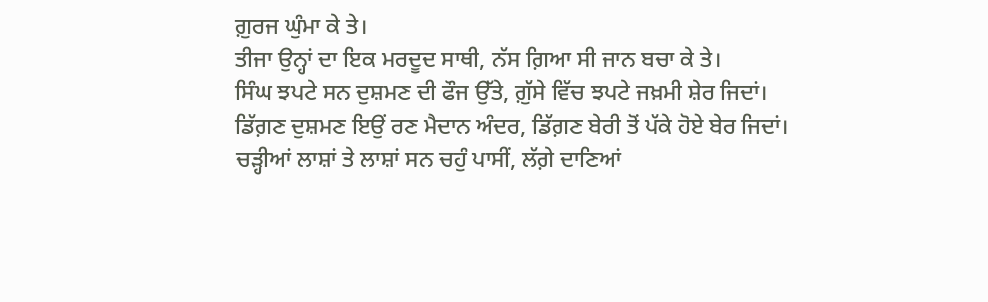ਗ਼ੁਰਜ ਘੁੰਮਾ ਕੇ ਤੇ।
ਤੀਜਾ ਉਨ੍ਹਾਂ ਦਾ ਇਕ ਮਰਦੂਦ ਸਾਥੀ, ਨੱਸ ਗ਼ਿਆ ਸੀ ਜਾਨ ਬਚਾ ਕੇ ਤੇ।
ਸਿੰਘ ਝਪਟੇ ਸਨ ਦੁਸ਼ਮਣ ਦੀ ਫੌਜ ਉੱਤੇ, ਗ਼ੁੱਸੇ ਵਿੱਚ ਝਪਟੇ ਜਖ਼ਮੀ ਸ਼ੇਰ ਜਿਦਾਂ।
ਡਿੱਗ਼ਣ ਦੁਸ਼ਮਣ ਇਉਂ ਰਣ ਮੈਦਾਨ ਅੰਦਰ, ਡਿੱਗ਼ਣ ਬੇਰੀ ਤੋਂ ਪੱਕੇ ਹੋਏ ਬੇਰ ਜਿਦਾਂ।
ਚੜ੍ਹੀਆਂ ਲਾਸ਼ਾਂ ਤੇ ਲਾਸ਼ਾਂ ਸਨ ਚਹੁੰ ਪਾਸੀਂ, ਲੱਗ਼ੇ ਦਾਣਿਆਂ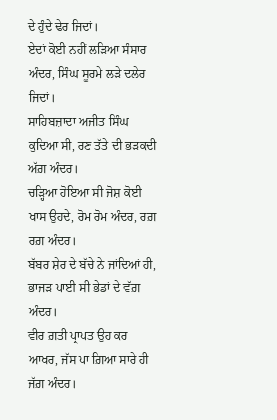ਦੇ ਹੁੰਦੇ ਢੇਰ ਜਿਦਾਂ।
ਏਦਾਂ ਕੋਈ ਨਹੀਂ ਲੜਿਆ ਸੰਸਾਰ ਅੰਦਰ, ਸਿੰਘ ਸੂਰਮੇ ਲੜੇ ਦਲੇਰ ਜਿਦਾਂ।
ਸਾਹਿਬਜ਼ਾਦਾ ਅਜੀਤ ਸਿੰਘ ਕੁਦਿਆ ਸੀ, ਰਣ ਤੱਤੇ ਦੀ ਭੜਕਦੀ ਅੱਗ਼ ਅੰਦਰ।
ਚੜ੍ਹਿਆ ਹੋਇਆ ਸੀ ਜੋਸ਼ ਕੋਈ ਖਾਸ ਉਹਦੇ, ਰੋਮ ਰੋਮ ਅੰਦਰ, ਰਗ਼ ਰਗ਼ ਅੰਦਰ।
ਬੱਬਰ ਸ਼ੇਰ ਦੇ ਬੱਚੇ ਨੇ ਜਾਂਦਿਆਂ ਹੀ, ਭਾਜੜ ਪਾਈ ਸੀ ਭੇਡਾਂ ਦੇ ਵੱਗ਼ ਅੰਦਰ।
ਵੀਰ ਗ਼ਤੀ ਪ੍ਰਾਪਤ ਉਹ ਕਰ ਆਖਰ, ਜੱਸ ਪਾ ਗ਼ਿਆ ਸਾਰੇ ਹੀ ਜੱਗ਼ ਅੰਦਰ।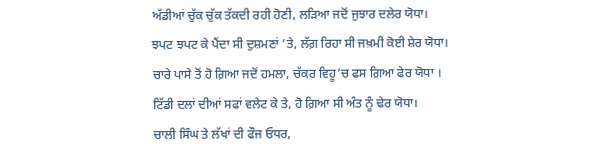ਅੱਡੀਆਂ ਚੁੱਕ ਚੁੱਕ ਤੱਕਦੀ ਰਹੀ ਹੋਣੀ, ਲੜਿਆ ਜਦੋਂ ਜੁਝਾਰ ਦਲੇਰ ਯੋਧਾ।
ਝਪਟ ਝਪਟ ਕੇ ਪੈਂਦਾ ਸੀ ਦੁਸ਼ਮਣਾਂ ’ਤੇ, ਲੱਗ਼ ਰਿਹਾ ਸੀ ਜਖ਼ਮੀ ਕੋਈ ਸ਼ੇਰ ਯੋਧਾ।
ਚਾਰੇ ਪਾਸੇ ਤੋਂ ਹੋ ਗ਼ਿਆ ਜਦੋਂ ਹਮਲਾ, ਚੱਕਰ ਵਿਹੂ’ਚ ਫਸ ਗ਼ਿਆ ਫੇਰ ਯੋਧਾ ।
ਟਿੱਡੀ ਦਲਾਂ ਦੀਆਂ ਸਫਾਂ ਵਲੇਟ ਕੇ ਤੇ, ਹੋ ਗ਼ਿਆ ਸੀ ਅੰਤ ਨੂੰ ਢੇਰ ਯੋਧਾ।
ਚਾਲੀ ਸਿੰਘ ਤੇ ਲੱਖਾਂ ਦੀ ਫੌਜ ਓਧਰ,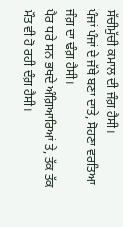ਸੱਚੀਮੁੱਚੀ ਕਮਾਲ ਦੀ ਜੰਗ਼ ਹੈਸੀ।
ਪੰਜਾਂ ਪੰਜਾਂ ਦੇ ਜੱਥੇ ਬਣਾ ਦਾਤੇ, ਸੋਹਣਾ ਵਰਤਿਆ ਜੰਗ਼ ਦਾ ਢੰਗ਼ ਹੈਸੀ।
ਪੈਰ ਧਰੇ ਸਨ ਭਖਦੇ ਅੰਗ਼ਿਆਰਿਆਂ ਤੇ, ਤੱਕ ਤੱਕ ਮੌਤ ਵੀ ਹੋ ਰਹੀ ਦੰਗ਼ ਹੈਸੀ।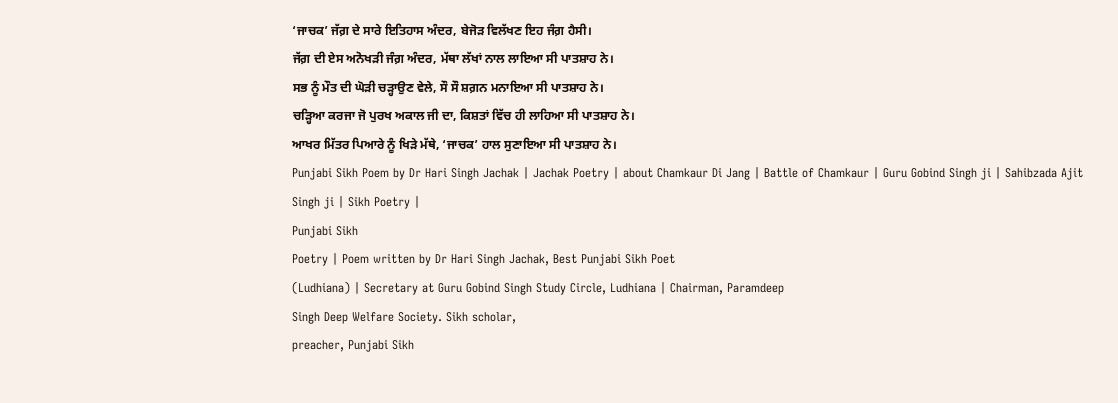‘ਜਾਚਕ’ ਜੱਗ਼ ਦੇ ਸਾਰੇ ਇਤਿਹਾਸ ਅੰਦਰ, ਬੇਜੋੜ ਵਿਲੱਖਣ ਇਹ ਜੰਗ਼ ਹੈਸੀ।
ਜੱਗ਼ ਦੀ ਏਸ ਅਨੋਖੜੀ ਜੰਗ਼ ਅੰਦਰ, ਮੱਥਾ ਲੱਖਾਂ ਨਾਲ ਲਾਇਆ ਸੀ ਪਾਤਸ਼ਾਹ ਨੇ।
ਸਭ ਨੂੰ ਮੌਤ ਦੀ ਘੋੜੀ ਚੜ੍ਹਾਉਣ ਵੇਲੇ, ਸੌ ਸੌ ਸ਼ਗ਼ਨ ਮਨਾਇਆ ਸੀ ਪਾਤਸ਼ਾਹ ਨੇ।
ਚੜ੍ਹਿਆ ਕਰਜਾ ਜੋ ਪੁਰਖ ਅਕਾਲ ਜੀ ਦਾ, ਕਿਸ਼ਤਾਂ ਵਿੱਚ ਹੀ ਲਾਹਿਆ ਸੀ ਪਾਤਸ਼ਾਹ ਨੇ।
ਆਖਰ ਮਿੱਤਰ ਪਿਆਰੇ ਨੂੰ ਖਿੜੇ ਮੱਥੇ, ‘ਜਾਚਕ’ ਹਾਲ ਸੁਣਾਇਆ ਸੀ ਪਾਤਸ਼ਾਹ ਨੇ।
Punjabi Sikh Poem by Dr Hari Singh Jachak | Jachak Poetry | about Chamkaur Di Jang | Battle of Chamkaur | Guru Gobind Singh ji | Sahibzada Ajit Singh ji | Sikh Poetry |
Punjabi Sikh
Poetry | Poem written by Dr Hari Singh Jachak, Best Punjabi Sikh Poet
(Ludhiana) | Secretary at Guru Gobind Singh Study Circle, Ludhiana | Chairman, Paramdeep
Singh Deep Welfare Society. Sikh scholar,
preacher, Punjabi Sikh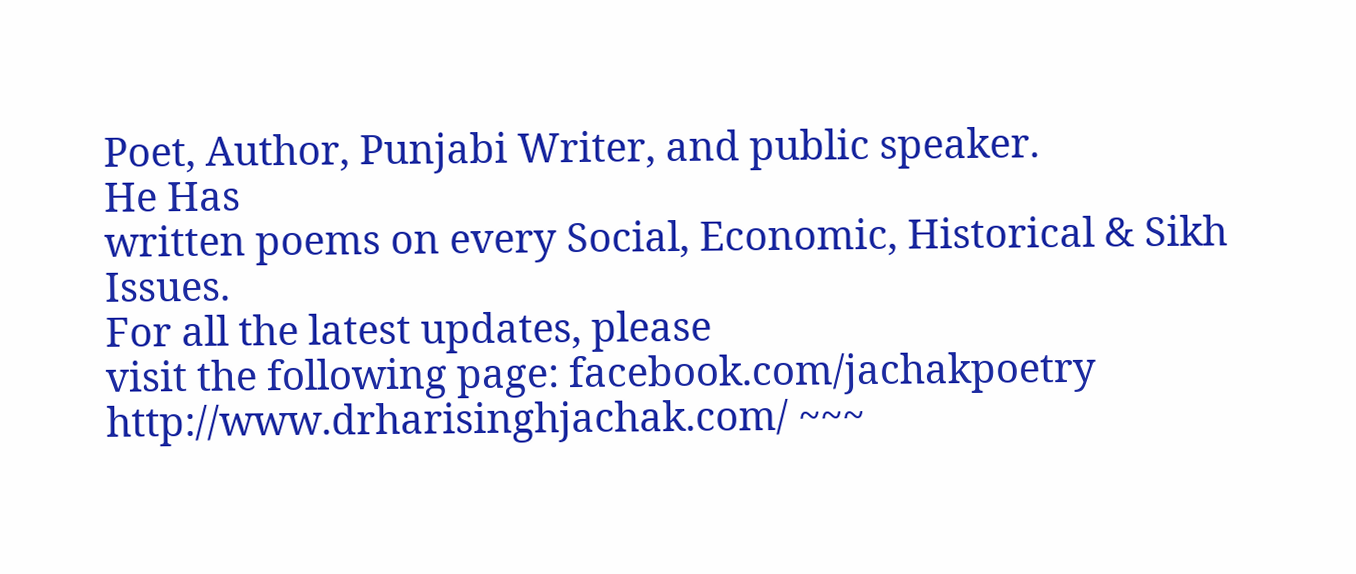Poet, Author, Punjabi Writer, and public speaker.
He Has
written poems on every Social, Economic, Historical & Sikh Issues.
For all the latest updates, please
visit the following page: facebook.com/jachakpoetry http://www.drharisinghjachak.com/ ~~~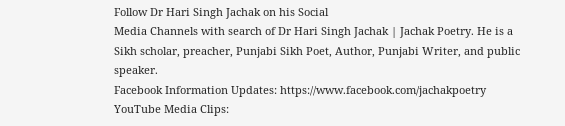Follow Dr Hari Singh Jachak on his Social
Media Channels with search of Dr Hari Singh Jachak | Jachak Poetry. He is a
Sikh scholar, preacher, Punjabi Sikh Poet, Author, Punjabi Writer, and public
speaker.
Facebook Information Updates: https://www.facebook.com/jachakpoetry
YouTube Media Clips: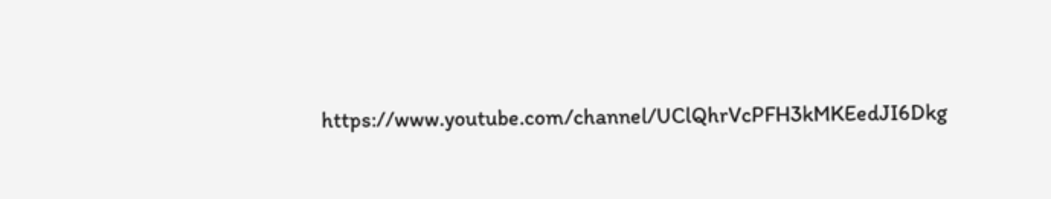https://www.youtube.com/channel/UClQhrVcPFH3kMKEedJI6Dkg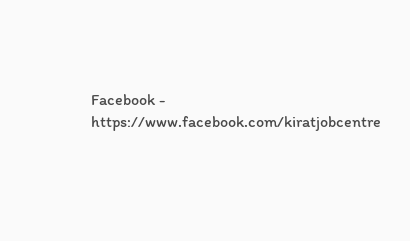Facebook - https://www.facebook.com/kiratjobcentre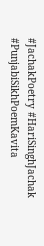#JachakPoetry #HariSinghJachak #PunjabiSikhPoemKavita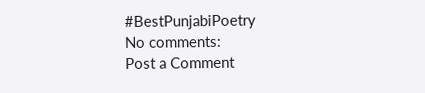#BestPunjabiPoetry
No comments:
Post a Comment